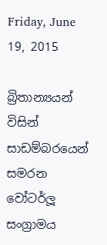Friday, June 19, 2015

බ්‍රිතාන්‍යයන් විසින් සාඩම්බරයෙන් සමරන වෝටර්ලූ සංග්‍රාමය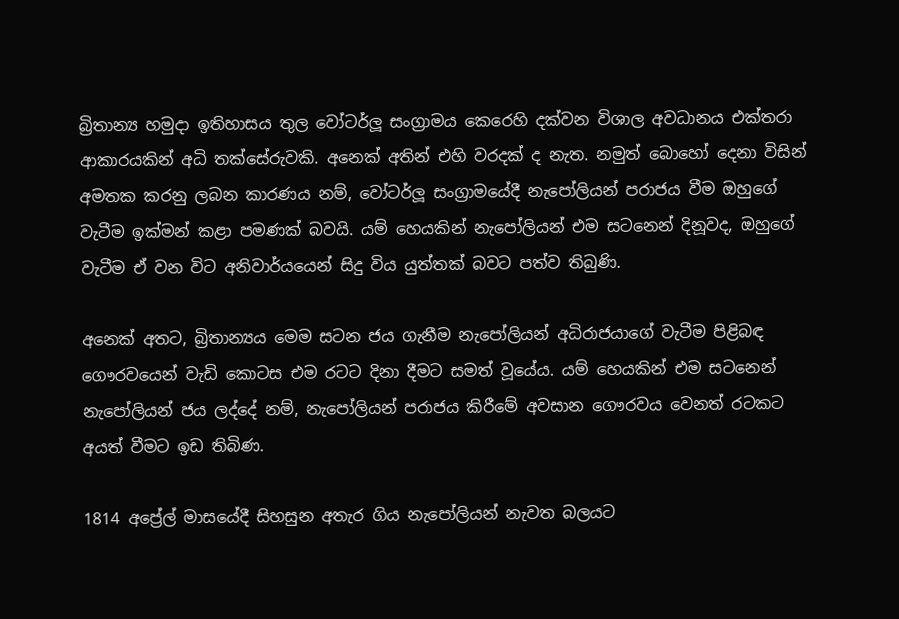බ්‍රිතාන්‍ය හමුදා ඉතිහාසය තුල වෝටර්ලූ සංග්‍රාමය කෙරෙහි දක්වන විශාල අවධානය එක්තරා ආකාරයකින් අධි තක්සේරුවකි. අනෙක් අතින් එහි වරදක් ද නැත. නමුත් බොහෝ දෙනා විසින් අමතක කරනු ලබන කාරණය නම්, වෝටර්ලූ සංග්‍රාමයේදී නැපෝලියන් පරාජය වීම ඔහුගේ වැටීම ඉක්මන් කළා පමණක් බවයි. යම් හෙයකින් නැපෝලියන් එම සටනෙන් දිනූවද, ඔහුගේ වැටීම ඒ වන විට අනිවාර්යයෙන් සිදු විය යුත්තක් බවට පත්ව තිබුණි.

අනෙක් අතට, බ්‍රිතාන්‍යය මෙම සටන ජය ගැනීම නැපෝලියන් අධිරාජයාගේ වැටීම පිළිබඳ ගෞරවයෙන් වැඩි කොටස එම රටට දිනා දීමට සමත් වූයේය. යම් හෙයකින් එම සටනෙන් නැපෝලියන් ජය ලද්දේ නම්, නැපෝලියන් පරාජය කිරීමේ අවසාන ගෞරවය වෙනත් රටකට අයත් වීමට ඉඩ තිබිණ.

1814 අප්‍රේල් මාසයේදී සිහසුන අතැර ගිය නැපෝලියන් නැවත බලයට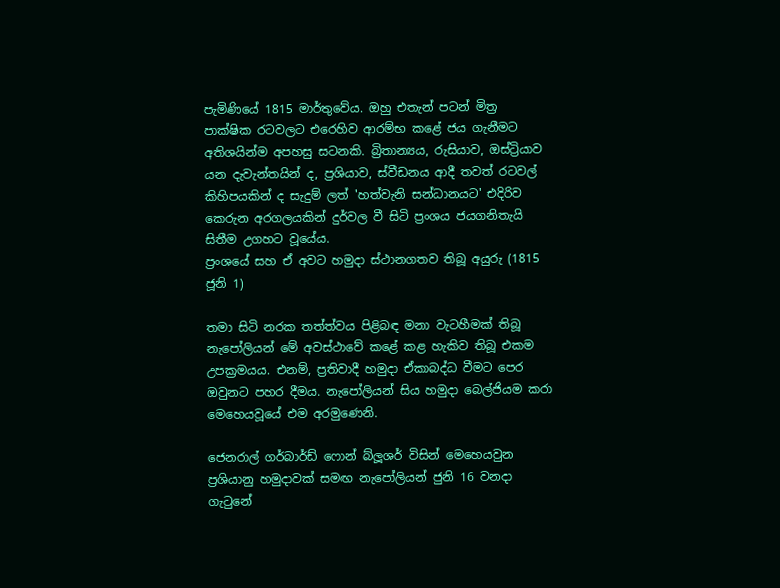පැමිණියේ 1815 මාර්තුවේය. ඔහු එතැන් පටන් මිත්‍ර පාක්ෂික රටවලට එරෙහිව ආරම්භ කළේ ජය ගැනීමට අතිශයින්ම අපහසු සටනකි. බ්‍රිතාන්‍යය, රුසියාව, ඔස්ට්‍රියාව යන දැවැන්තයින් ද, ප්‍රශියාව, ස්වීඩනය ආදී තවත් රටවල් කිහිපයකින් ද සැදුම් ලත් 'හත්වැනි සන්ධානයට' එදිරිව කෙරුන අරගලයකින් දුර්වල වී සිටි ප්‍රංශය ජයගනිතැයි සිතීම උගහට වූයේය.
ප්‍රංශයේ සහ ඒ අවට හමුදා ස්ථානගතව තිබූ අයුරු (1815 ජූනි 1)

තමා සිටි නරක තත්ත්වය පිළිබඳ මනා වැටහීමක් තිබූ නැපෝලියන් මේ අවස්ථාවේ කළේ කළ හැකිව තිබූ එකම උපක්‍රමයය. එනම්, ප්‍රතිවාදී හමුදා ඒකාබද්ධ වීමට පෙර ඔවුනට පහර දීමය. නැපෝලියන් සිය හමුදා බෙල්ජියම කරා මෙහෙයවූයේ එම අරමුණෙනි.

ජෙනරාල් ගර්බාර්ඩ් ෆොන් බ්ලූශර් විසින් මෙහෙයවුන ප්‍රශියානු හමුදාවක් සමඟ නැපෝලියන් ජුනි 16 වනදා ගැටුනේ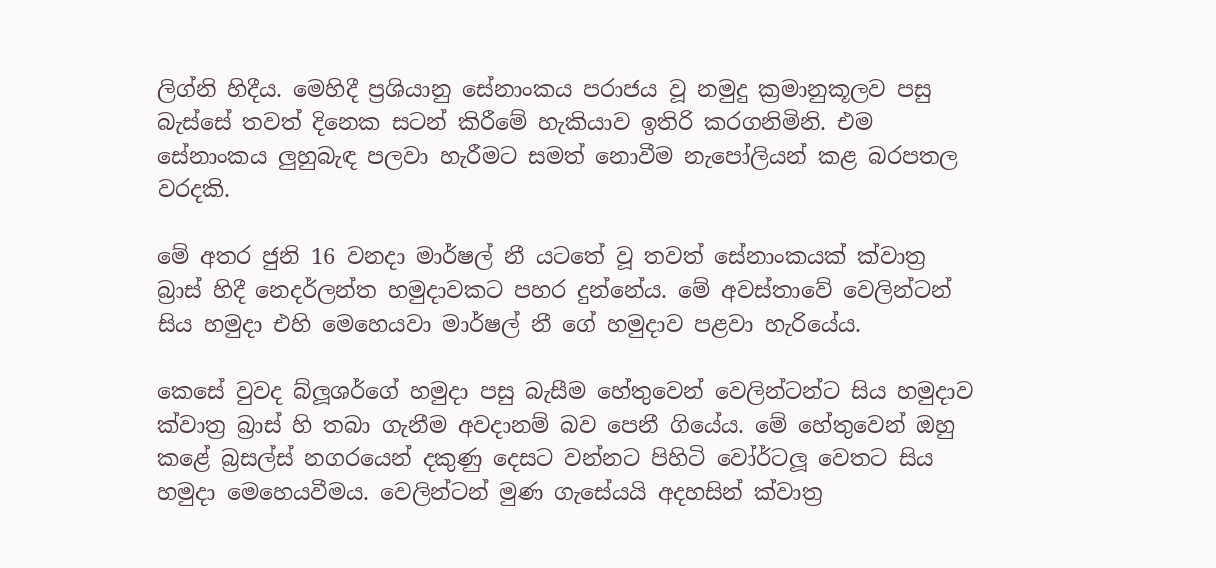ලිග්නි හිදීය. මෙහිදී ප්‍රශියානු සේනාංකය පරාජය වූ නමුදු ක්‍රමානුකූලව පසු බැස්සේ තවත් දිනෙක සටන් කිරීමේ හැකියාව ඉතිරි කරගනිමිනි. එම සේනාංකය ලුහුබැඳ පලවා හැරීමට සමත් නොවීම නැපෝලියන් කළ බරපතල වරදකි.

මේ අතර ජුනි 16 වනදා මාර්ෂල් නී යටතේ වූ තවත් සේනාංකයක් ක්වාත්‍ර බ්‍රාස් හිදී නෙදර්ලන්ත හමුදාවකට පහර දුන්නේය. මේ අවස්තාවේ වෙලින්ටන් සිය හමුදා එහි මෙහෙයවා මාර්ෂල් නී ගේ හමුදාව පළවා හැරියේය.

කෙසේ වුවද බ්ලූශර්ගේ හමුදා පසු බැසීම හේතුවෙන් වෙලින්ටන්ට සිය හමුදාව ක්වාත්‍ර බ්‍රාස් හි තබා ගැනීම අවදානම් බව පෙනී ගියේය. මේ හේතුවෙන් ඔහු කළේ බ්‍රසල්ස් නගරයෙන් දකුණු දෙසට වන්නට පිහිටි වෝර්ටලූ වෙතට සිය හමුදා මෙහෙයවීමය. වෙලින්ටන් මුණ ගැසේයයි අදහසින් ක්වාත්‍ර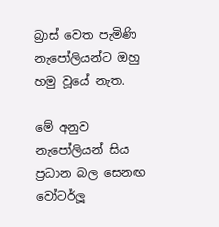බ්‍රාස් වෙත පැමිණි නැපෝලියන්ට ඔහු හමු වූයේ නැත.

මේ අනුව නැපෝලියන් සිය ප්‍රධාන බල සෙනඟ වෝටර්ලූ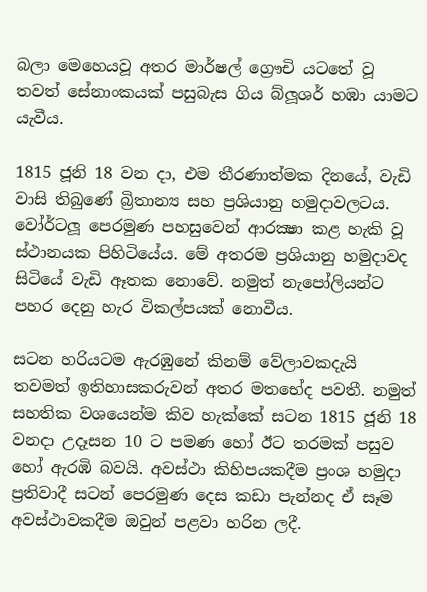බලා මෙහෙයවූ අතර මාර්ෂල් ග්‍රෞචි යටතේ වූ තවත් සේනාංකයක් පසුබැස ගිය බ්ලූශර් හඹා යාමට යැවීය.

1815 ජූනි 18 වන දා, එම තීරණාත්මක දිනයේ, වැඩි වාසි තිබුණේ බ්‍රිතාන්‍ය සහ ප්‍රශියානු හමුදාවලටය. වෝර්ටලූ පෙරමුණ පහසුවෙන් ආරක්‍ෂා කළ හැකි වූ ස්ථානයක පිහිටියේය. මේ අතරම ප්‍රශියානු හමුදාවද සිටියේ වැඩි ඈතක නොවේ. නමුත් නැපෝලියන්ට පහර දෙනු හැර විකල්පයක් නොවීය.

සටන හරියටම ඇරඹුනේ කිනම් වේලාවකදැයි තවමත් ඉතිහාසකරුවන් අතර මතභේද පවතී. නමුත් සහතික වශයෙන්ම කිව හැක්කේ සටන 1815 ජූනි 18 වනදා උදෑසන 10 ට පමණ හෝ ඊට තරමක් පසුව හෝ ඇරඹි බවයි. අවස්ථා කිහිපයකදීම ප්‍රංශ හමුදා ප්‍රතිවාදී සටන් පෙරමුණ දෙස කඩා පැන්නද ඒ සෑම අවස්ථාවකදීම ඔවුන් පළවා හරින ලදී.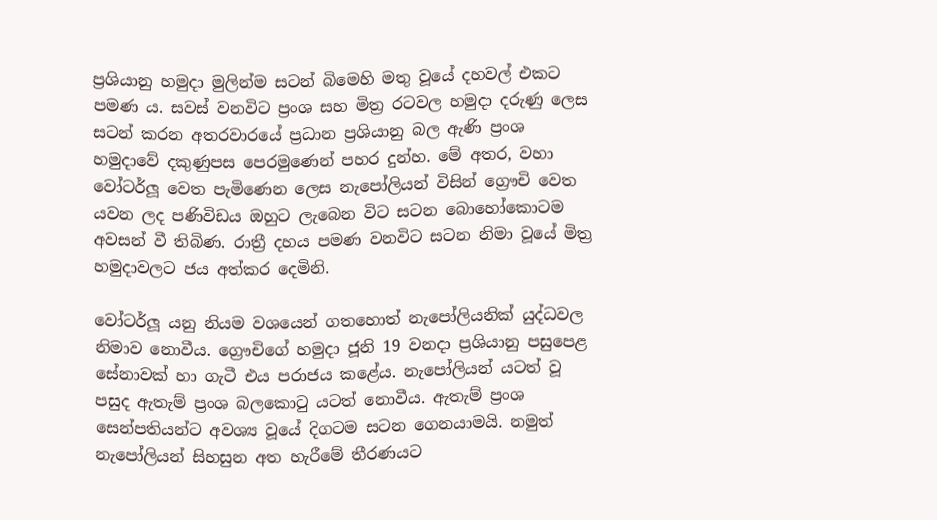ප්‍රශියානු හමුදා මුලින්ම සටන් බිමෙහි මතු වූයේ දහවල් එකට පමණ ය. සවස් වනවිට ප්‍රංශ සහ මිත්‍ර රටවල හමුදා දරුණු ලෙස සටන් කරන අතරවාරයේ ප්‍රධාන ප්‍රශියානු බල ඇණි ප්‍රංශ හමුදාවේ දකුණුපස පෙරමුණෙන් පහර දුන්හ. මේ අතර, වහා වෝටර්ලූ වෙත පැමිණෙන ලෙස නැපෝලියන් විසින් ග්‍රෞචි වෙත යවන ලද පණිවිඩය ඔහුට ලැබෙන විට සටන බොහෝකොටම අවසන් වී තිබිණ. රාත්‍රී දහය පමණ වනවිට සටන නිමා වූයේ මිත්‍ර හමුදාවලට ජය අත්කර දෙමිනි.

වෝටර්ලූ යනු නියම වශයෙන් ගතහොත් නැපෝලියනික් යුද්ධවල නිමාව නොවීය. ග්‍රෞචිගේ හමුදා ජූනි 19 වනදා ප්‍රශියානු පසුපෙළ සේනාවක් හා ගැටී එය පරාජය කළේය. නැපෝලියන් යටත් වූ පසුද ඇතැම් ප්‍රංශ බලකොටු යටත් නොවීය. ඇතැම් ප්‍රංශ සෙන්පතියන්ට අවශ්‍ය වූයේ දිගටම සටන ගෙනයාමයි. නමුත් නැපෝලියන් සිහසුන අත හැරීමේ තීරණයට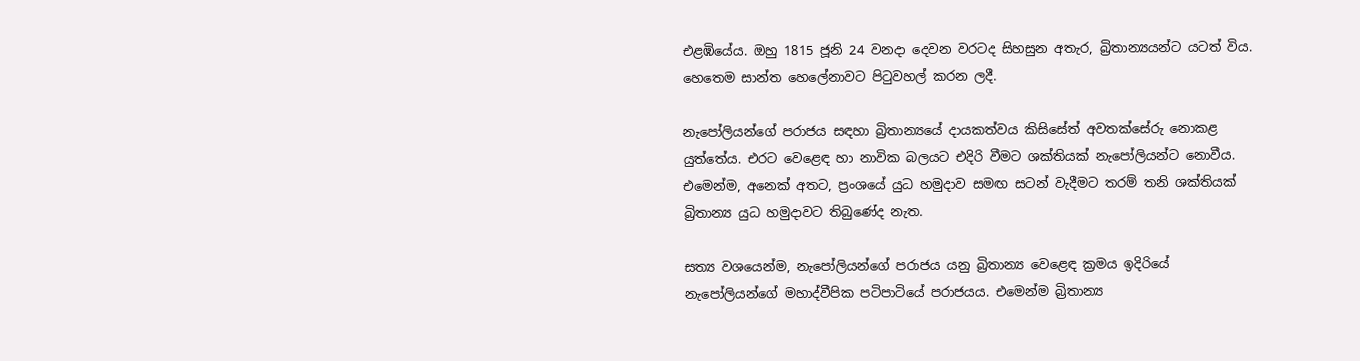එළඹියේය. ඔහු 1815 ජූනි 24 වනදා දෙවන වරටද සිහසුන අතැර, බ්‍රිතාන්‍යයන්ට යටත් විය. හෙතෙම සාන්ත හෙලේනාවට පිටුවහල් කරන ලදී.

නැපෝලියන්ගේ පරාජය සඳහා බ්‍රිතාන්‍යයේ දායකත්වය කිසිසේත් අවතක්සේරු නොකළ යුත්තේය. එරට වෙළෙඳ හා නාවික බලයට එදිරි වීමට ශක්තියක් නැපෝලියන්ට නොවීය. එමෙන්ම, අනෙක් අතට, ප්‍රංශයේ යුධ හමුදාව සමඟ සටන් වැදීමට තරම් තනි ශක්තියක් බ්‍රිතාන්‍ය යුධ හමුදාවට තිබුණේද නැත.

සත්‍ය වශයෙන්ම, නැපෝලියන්ගේ පරාජය යනු බ්‍රිතාන්‍ය වෙළෙඳ ක්‍රමය ඉදිරියේ නැපෝලියන්ගේ මහාද්වීපික පටිපාටියේ පරාජයය. එමෙන්ම බ්‍රිතාන්‍ය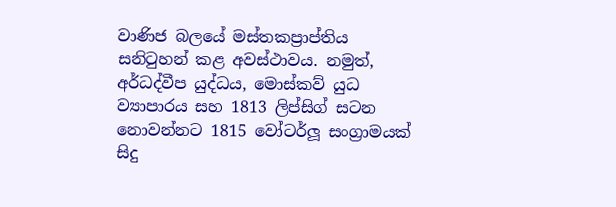වාණිජ බලයේ මස්තකප්‍රාප්තිය සනිටුහන් කළ අවස්ථාවය. නමුත්, අර්ධද්වීප යුද්ධය, මොස්කව් යුධ ව්‍යාපාරය සහ 1813 ලිප්සිග් සටන නොවන්නට 1815 වෝටර්ලූ සංග්‍රාමයක් සිදු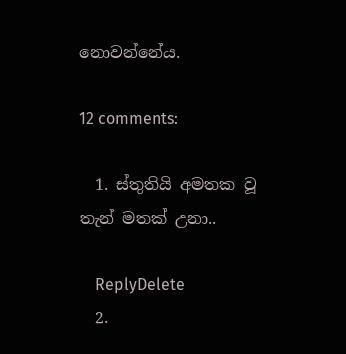නොවන්නේය.

12 comments:

  1. ස්තුතියි අමතක වූ තැන් මතක් උනා..

    ReplyDelete
  2.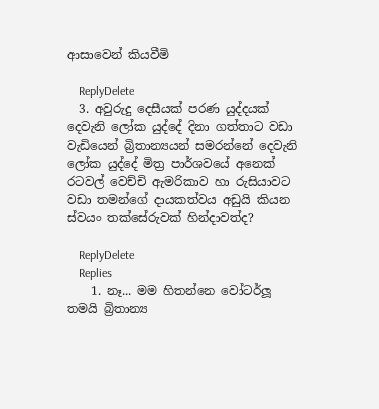ආසාවෙන් කියවීමි

    ReplyDelete
  3. අවුරුදු දෙසීයක් පරණ යුද්දයක් දෙවැනි ලෝක යුද්දේ දිනා ගත්තාට වඩා වැඩියෙන් බ්‍රිතාන්‍යයන් සමරන්නේ දෙවැනි ලෝක යුද්දේ මිත්‍ර පාර්ශවයේ අනෙක් රටවල් වෙච්චි ඇමරිකාව හා රුසියාවට වඩා තමන්ගේ දායකත්වය අඩුයි කියන ස්වයං තක්සේරුවක් හින්දාවත්ද?

    ReplyDelete
    Replies
    1. නෑ... මම හිතන්නෙ වෝටර්ලූ තමයි බ්‍රිතාන්‍ය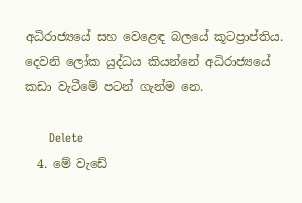අධිරාජ්‍යයේ සහ වෙළෙඳ බලයේ කූටප්‍රාප්තිය. දෙවනි ලෝක යුද්ධය කියන්නේ අධිරාජ්‍යයේ කඩා වැටීමේ පටන් ගැන්ම නෙ.

      Delete
  4. මේ වැඩේ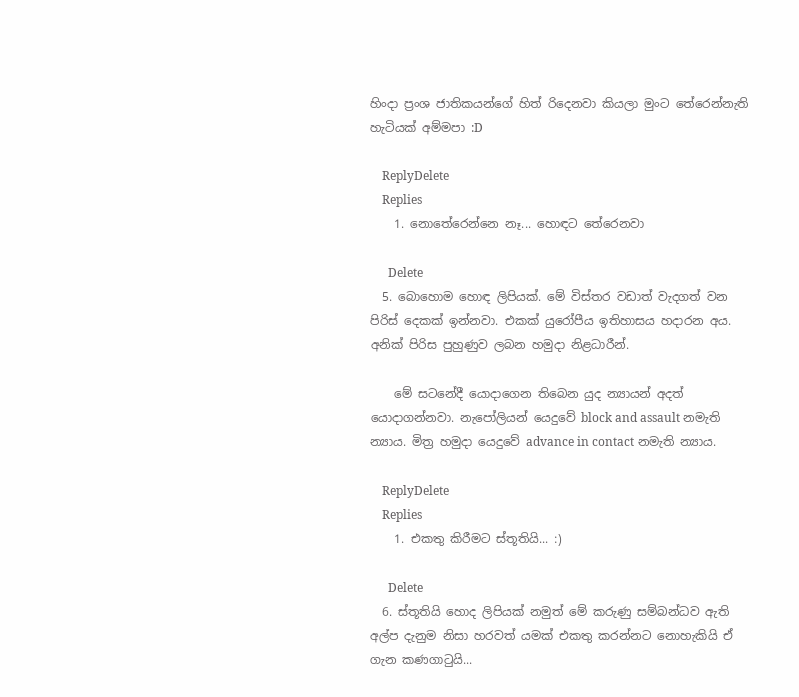හිංදා ප්‍රංශ ජාතිකයන්ගේ හිත් රිදෙනවා කියලා මුංට තේරෙන්නැති හැටියක් අම්මපා :D

    ReplyDelete
    Replies
    1. නොතේරෙන්නෙ නෑ... හොඳට තේරෙනවා

      Delete
  5. බොහොම හොඳ ලිපියක්. මේ විස්තර වඩාත් වැදගත් වන පිරිස් දෙකක් ඉන්නවා. එකක් යුරෝපීය ඉතිහාසය හදාරන අය. අනික් පිරිස පුහුණුව ලබන හමුදා නිළධාරීන්.

    මේ සටනේදී යොදාගෙන තිබෙන යුද න්‍යායන් අදත් යොදාගන්නවා. නැපෝලියන් යෙදුවේ block and assault නමැති න්‍යාය. මිත්‍ර හමුදා යෙදුවේ advance in contact නමැති න්‍යාය.

    ReplyDelete
    Replies
    1. එකතු කිරීමට ස්තූතියි... :)

      Delete
  6. ස්තූතියි හොද ලිපියක් නමුත් මේ කරුණු සම්බන්ධව ඇති අල්ප දැනුම නිසා හරවත් යමක් එකතු කරන්නට නොහැකියි ඒ ගැන කණගාටුයි...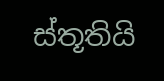ස්තූතියි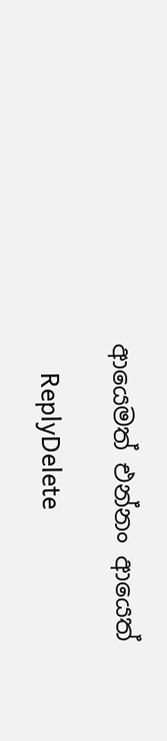ආයෙමත් එන්නං ආයෙත්

    ReplyDelete